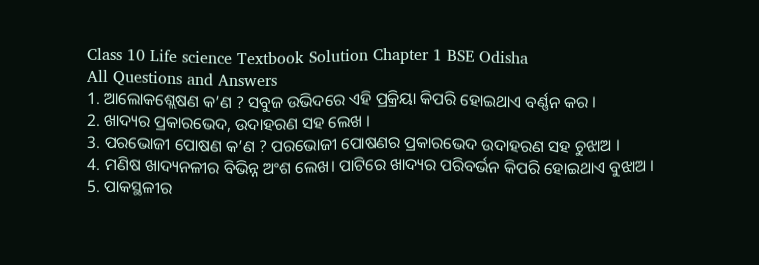Class 10 Life science Textbook Solution Chapter 1 BSE Odisha
All Questions and Answers
1. ଆଲୋକଶ୍ଲେଷଣ କ’ଣ ? ସବୁଜ ଉଭିଦରେ ଏହି ପ୍ରକ୍ରିୟା କିପରି ହୋଇଥାଏ ବର୍ଣ୍ଣନ କର ।
2. ଖାଦ୍ୟର ପ୍ରକାରଭେଦ, ଉଦାହରଣ ସହ ଲେଖ ।
3. ପରଭୋଜୀ ପୋଷଣ କ’ଣ ? ପରଭୋଜୀ ପୋଷଣର ପ୍ରକାରଭେଦ ଉଦାହରଣ ସହ ଚୁଝାଅ ।
4. ମଣିଷ ଖାଦ୍ୟନଳୀର ବିଭିନ୍ନ ଅଂଶ ଲେଖ। ପାଟିରେ ଖାଦ୍ୟର ପରିବର୍ଭନ କିପରି ହୋଇଥାଏ ବୁଝାଅ ।
5. ପାକସ୍ଥଳୀର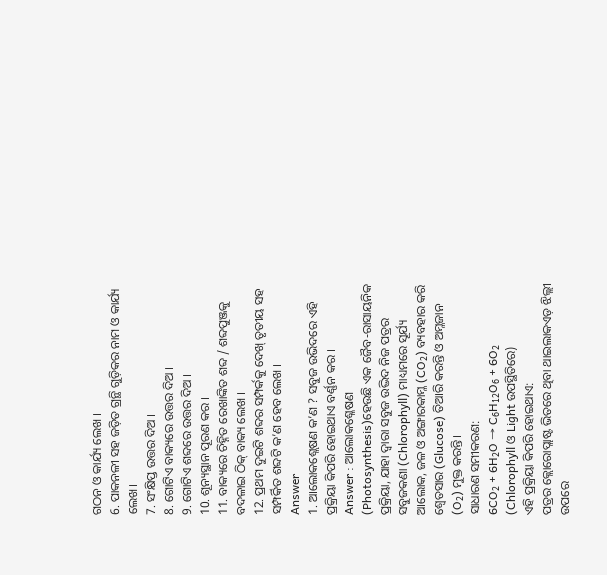ଗଠନ ଓ କାର୍ଯ୍ୟ ଲେଖ ।
6. ପାକନଳୀ ସହ ଜଡ଼ିତ ଗ୍ରନ୍ଥି ଗୁଡ଼ିକର ନାମ ଓ କାର୍ଯ୍ୟ ଲେଖ।
7. ସଂକ୍ଷିପ୍ତ ଉତ୍ତର ଦିଅ ।
8. ଗୋଟିଏ ବାକ୍ୟରେ ଉତ୍ତର ଦିଅ ।
9. ଗୋଟିଏ ଶବ୍ଦରେ ଉତ୍ତର ଦିଅ ।
10. ଶୂନ୍ୟସ୍ଥାନ ପୂରଣ କର ।
11. ବାକ୍ୟରେ ଚିହ୍ନିତ ରେଖାଙ୍କିତ ଶବ୍ଦ / ଶବ୍ଦପୁଞ୍ଜକୁ ବଦଳାଇ ଠିକ୍ ବାକ୍ୟ ଲେଖ ।
12. ପ୍ରଥମ ଦୁଇଟି ଶବ୍ଦର ସମ୍ପର୍କକୁ ଦେଖ୍ ତୃତୀୟ ସହ ସମ୍ପର୍କିତ ଶବ୍ଦଟି କ’ଣ ହେବ ଲେଖ ।
Answer
1. ଆଲୋକଶ୍ଲେଷଣ କ’ଣ ? ସବୁଜ ଉଭିଦରେ ଏହି ପ୍ରକ୍ରିୟା କିପରି ହୋଇଥାଏ ବର୍ଣ୍ଣନ କର ।
Answer : ଆଲୋକଶ୍ଳେଷଣ (Photosynthesis)ହେଉଛି ଏକ ଜୈବ-ରାସାୟନିକ ପ୍ରକ୍ରିୟା, ଯାହା ଦ୍ୱାରା ସବୁଜ ଉଦ୍ଭିଦ ନିଜ ପତ୍ରର ସବୁଜକଣା (Chlorophyll) ମାଧ୍ୟମରେ ସୂର୍ଯ୍ୟ ଆଲୋକ, ଜଳ ଓ ଅଙ୍ଗାରକାମ୍ଳ (CO₂) ବ୍ୟବହାର କରି ଶ୍ଵେତସାର (Glucose) ତିଆରି କରନ୍ତି ଓ ଅମ୍ଳଜାନ (O₂) ମୁକ୍ତ କରନ୍ତି।
ସାଧାରଣ ସମୀକରଣ:
6CO₂ + 6H₂O → C₆H₁₂O₆ + 6O₂
(Chlorophyll ଓ Light ଉପସ୍ଥିତିରେ)
ଏହି ପ୍ରକ୍ରିୟା କିପରି ହୋଇଥାଏ:
ପତ୍ରର କ୍ଲୋରୋପ୍ଲାଷ୍ଟ ଭିତରେ ଥିବା ଥାଇଲାକଏଡ଼ ଝିଲ୍ଲୀ ଉପରେ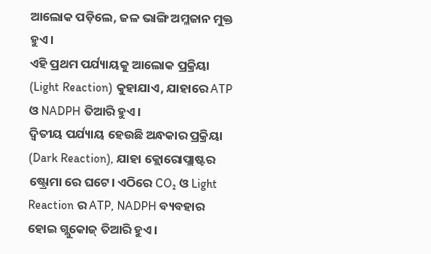ଆଲୋକ ପଡ଼ିଲେ, ଜଳ ଭାଙ୍ଗି ଅମ୍ଳଜାନ ମୁକ୍ତ ହୁଏ।
ଏହି ପ୍ରଥମ ପର୍ଯ୍ୟାୟକୁ ଆଲୋକ ପ୍ରକ୍ରିୟା (Light Reaction) କୁହାଯାଏ, ଯାହାରେ ATP ଓ NADPH ତିଆରି ହୁଏ।
ଦ୍ଵିତୀୟ ପର୍ଯ୍ୟାୟ ହେଉଛି ଅନ୍ଧକାର ପ୍ରକ୍ରିୟା (Dark Reaction), ଯାହା କ୍ଲୋରୋପ୍ଲାଷ୍ଟର ଷ୍ଟ୍ରୋମା ରେ ଘଟେ। ଏଠିରେ CO₂ ଓ Light Reaction ର ATP, NADPH ବ୍ୟବହାର ହୋଇ ଗ୍ଲୁକୋଜ୍ ତିଆରି ହୁଏ।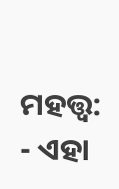ମହତ୍ତ୍ୱ:
- ଏହା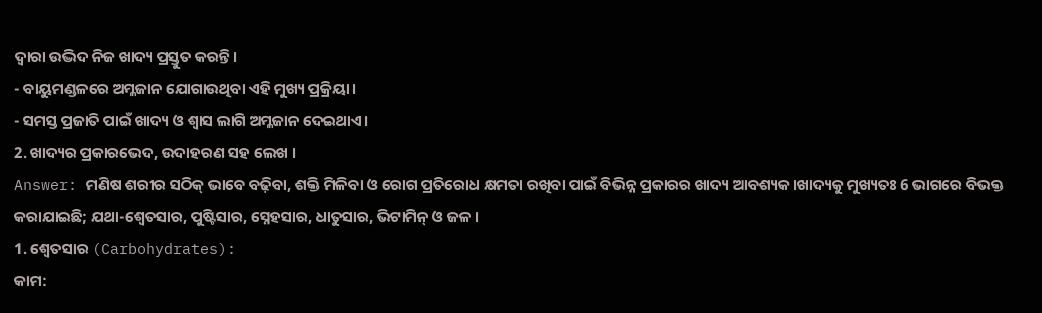ଦ୍ୱାରା ଉଦ୍ଭିଦ ନିଜ ଖାଦ୍ୟ ପ୍ରସ୍ତୁତ କରନ୍ତି।
- ବାୟୁମଣ୍ଡଳରେ ଅମ୍ଳଜାନ ଯୋଗାଉଥିବା ଏହି ମୁଖ୍ୟ ପ୍ରକ୍ରିୟା।
- ସମସ୍ତ ପ୍ରଜାତି ପାଇଁ ଖାଦ୍ୟ ଓ ଶ୍ୱାସ ଲାଗି ଅମ୍ଳଜାନ ଦେଇଥାଏ।
2. ଖାଦ୍ୟର ପ୍ରକାରଭେଦ, ଉଦାହରଣ ସହ ଲେଖ ।
Answer: ମଣିଷ ଶରୀର ସଠିକ୍ ଭାବେ ବଢ଼ିବା, ଶକ୍ତି ମିଳିବା ଓ ରୋଗ ପ୍ରତିରୋଧ କ୍ଷମତା ରଖିବା ପାଇଁ ବିଭିନ୍ନ ପ୍ରକାରର ଖାଦ୍ୟ ଆବଶ୍ୟକ।ଖାଦ୍ୟକୁ ମୁଖ୍ୟତଃ 6 ଭାଗରେ ବିଭକ୍ତ କରାଯାଇଛି; ଯଥା-ଶ୍ଵେତସାର, ପୁଷ୍ଟିସାର, ସ୍ନେହସାର, ଧାତୁସାର, ଭିଟାମିନ୍ ଓ ଜଳ ।
1. ଶ୍ଵେତସାର (Carbohydrates):
କାମ: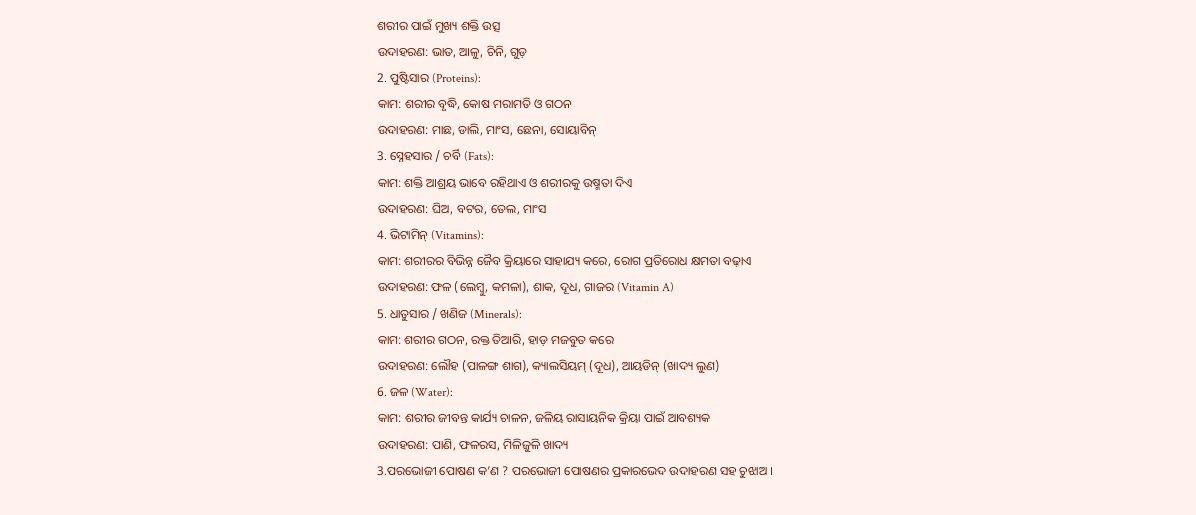ଶରୀର ପାଇଁ ମୁଖ୍ୟ ଶକ୍ତି ଉତ୍ସ
ଉଦାହରଣ: ଭାତ, ଆଳୁ, ଚିନି, ଗୁଡ଼
2. ପୁଷ୍ଟିସାର (Proteins):
କାମ: ଶରୀର ବୃଦ୍ଧି, କୋଷ ମରାମତି ଓ ଗଠନ
ଉଦାହରଣ: ମାଛ, ଡାଲି, ମାଂସ, ଛେନା, ସୋୟାବିନ୍
3. ସ୍ନେହସାର / ଚର୍ବି (Fats):
କାମ: ଶକ୍ତି ଆଶ୍ରୟ ଭାବେ ରହିଥାଏ ଓ ଶରୀରକୁ ଉଷ୍ମତା ଦିଏ
ଉଦାହରଣ: ଘିଅ, ବଟର, ତେଲ, ମାଂସ
4. ଭିଟାମିନ୍ (Vitamins):
କାମ: ଶରୀରର ବିଭିନ୍ନ ଜୈବ କ୍ରିୟାରେ ସାହାଯ୍ୟ କରେ, ରୋଗ ପ୍ରତିରୋଧ କ୍ଷମତା ବଢ଼ାଏ
ଉଦାହରଣ: ଫଳ (ଲେମ୍ବୁ, କମଳା), ଶାକ, ଦୂଧ, ଗାଜର (Vitamin A)
5. ଧାତୁସାର / ଖଣିଜ (Minerals):
କାମ: ଶରୀର ଗଠନ, ରକ୍ତ ତିଆରି, ହାଡ଼ ମଜବୁତ କରେ
ଉଦାହରଣ: ଲୌହ (ପାଳଙ୍ଗ ଶାଗ), କ୍ୟାଲସିୟମ୍ (ଦୂଧ), ଆୟଡିନ୍ (ଖାଦ୍ୟ ଲୁଣ)
6. ଜଳ (Water):
କାମ: ଶରୀର ଜୀବନ୍ତ କାର୍ଯ୍ୟ ଚାଳନ, ଜଳିୟ ରାସାୟନିକ କ୍ରିୟା ପାଇଁ ଆବଶ୍ୟକ
ଉଦାହରଣ: ପାଣି, ଫଳରସ, ମିଳିଜୁଳି ଖାଦ୍ୟ
3.ପରଭୋଜୀ ପୋଷଣ କ’ଣ ? ପରଭୋଜୀ ପୋଷଣର ପ୍ରକାରଭେଦ ଉଦାହରଣ ସହ ଚୁଝାଅ ।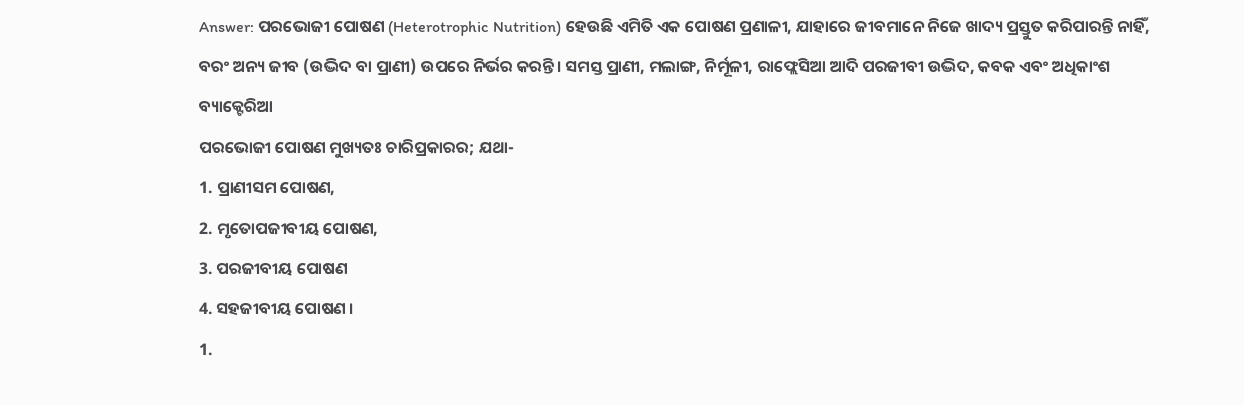Answer: ପରଭୋଜୀ ପୋଷଣ (Heterotrophic Nutrition) ହେଉଛି ଏମିତି ଏକ ପୋଷଣ ପ୍ରଣାଳୀ, ଯାହାରେ ଜୀବମାନେ ନିଜେ ଖାଦ୍ୟ ପ୍ରସ୍ତୁତ କରିପାରନ୍ତି ନାହିଁ, ବରଂ ଅନ୍ୟ ଜୀବ (ଉଦ୍ଭିଦ ବା ପ୍ରାଣୀ) ଉପରେ ନିର୍ଭର କରନ୍ତି। ସମସ୍ତ ପ୍ରାଣୀ, ମଲାଙ୍ଗ, ନିର୍ମୂଳୀ, ରାଫ୍ଲେସିଆ ଆଦି ପରଜୀବୀ ଉଦ୍ଭିଦ, କବକ ଏବଂ ଅଧିକାଂଶ ବ୍ୟାକ୍ଟେରିଆ
ପରଭୋଜୀ ପୋଷଣ ମୁଖ୍ୟତଃ ଚାରିପ୍ରକାରର; ଯଥା-
1. ପ୍ରାଣୀସମ ପୋଷଣ,
2. ମୃତୋପଜୀବୀୟ ପୋଷଣ,
3. ପରଜୀବୀୟ ପୋଷଣ
4. ସହଜୀବୀୟ ପୋଷଣ ।
1.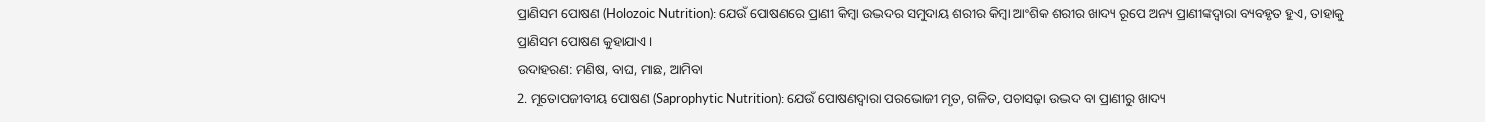ପ୍ରାଣିସମ ପୋଷଣ (Holozoic Nutrition): ଯେଉଁ ପୋଷଣରେ ପ୍ରାଣୀ କିମ୍ବା ଉଦ୍ଭଦର ସମୁଦାୟ ଶରୀର କିମ୍ବା ଆଂଶିକ ଶରୀର ଖାଦ୍ୟ ରୂପେ ଅନ୍ୟ ପ୍ରାଣୀଙ୍କଦ୍ୱାରା ବ୍ୟବହୃତ ହୁଏ, ତାହାକୁ ପ୍ରାଣିସମ ପୋଷଣ କୁହାଯାଏ ।
ଉଦାହରଣ: ମଣିଷ, ବାଘ, ମାଛ, ଆମିବା
2. ମୂତୋପଜୀବୀୟ ପୋଷଣ (Saprophytic Nutrition): ଯେଉଁ ପୋଷଣଦ୍ୱାରା ପରଭୋଜୀ ମୃତ, ଗଳିତ, ପଚାସଢ଼ା ଉଦ୍ଭଦ ବା ପ୍ରାଣୀରୁ ଖାଦ୍ୟ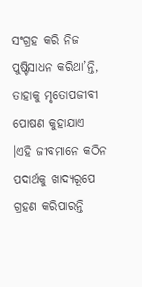ସଂଗ୍ରହ କରି ନିଜ ପୁଷ୍ଟିସାଧନ କରିଥା’ନ୍ତି, ତାହାକୁ ମୃତୋପଜୀବୀ ପୋଷଣ କୁହାଯାଏ ।ଏହି ଜୀବମାନେ କଠିନ ପଦାର୍ଥକୁ ଖାଦ୍ୟରୂପେ ଗ୍ରହଣ କରିପାରନ୍ତି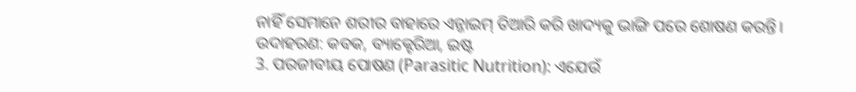ନାହିଁ ସେମାନେ ଶରୀର ବାହାରେ ଏନ୍ଜାଇମ୍ ତିଆରି କରି ଖାଦ୍ୟକୁ ଭାଙ୍ଗି ପରେ ଶୋଷଣ କରନ୍ତି।
ଉଦାହରଣ: କବକ, ବ୍ୟାକ୍ଟେରିଆ, ଇଷ୍ଟ
3. ପରଜୀବୀୟ ପୋଷଣ (Parasitic Nutrition): ଏଯେଉଁ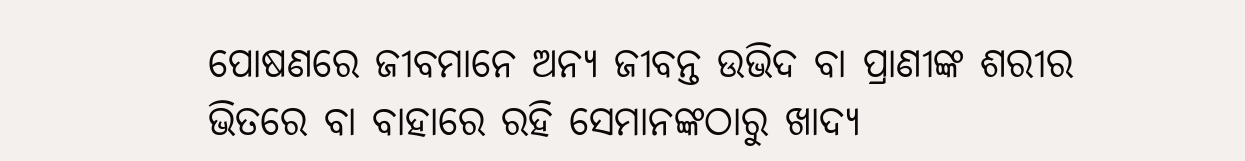ପୋଷଣରେ ଜୀବମାନେ ଅନ୍ୟ ଜୀବନ୍ତ ଉଭିଦ ବା ପ୍ରାଣୀଙ୍କ ଶରୀର ଭିତରେ ବା ବାହାରେ ରହି ସେମାନଙ୍କଠାରୁ ଖାଦ୍ୟ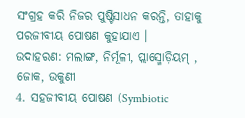ସଂଗ୍ରହ କରି ନିଜର ପୁଷ୍ଟିସାଧନ କରନ୍ତି, ତାହାକୁ ପରଜୀବୀୟ ପୋଷଣ କୁହାଯାଏ ।
ଉଦାହରଣ: ମଲାଙ୍ଗ, ନିର୍ମୂଳୀ, ପ୍ଲାସ୍ମୋଡ଼ିୟମ୍ , ଜୋକ, ଉକୁଣୀ
4. ସହଜୀବୀୟ ପୋଷଣ (Symbiotic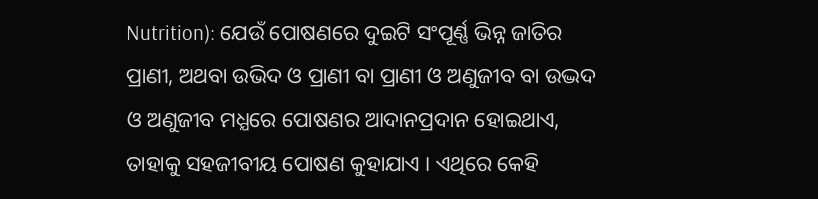Nutrition): ଯେଉଁ ପୋଷଣରେ ଦୁଇଟି ସଂପୂର୍ଣ୍ଣ ଭିନ୍ନ ଜାତିର ପ୍ରାଣୀ, ଅଥବା ଉଭିଦ ଓ ପ୍ରାଣୀ ବା ପ୍ରାଣୀ ଓ ଅଣୁଜୀବ ବା ଉଦ୍ଭଦ ଓ ଅଣୁଜୀବ ମଧ୍ଯରେ ପୋଷଣର ଆଦାନପ୍ରଦାନ ହୋଇଥାଏ, ତାହାକୁ ସହଜୀବୀୟ ପୋଷଣ କୁହାଯାଏ । ଏଥିରେ କେହି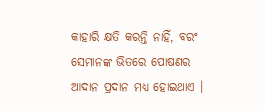କାହାରି କ୍ଷତି କରନ୍ତି ନାହିଁ, ବରଂ ସେମାନଙ୍କ ଭିତରେ ପୋଷଣର ଆଦାନ ପ୍ରଦାନ ମଧ୍ୟ ହୋଇଥାଏ ।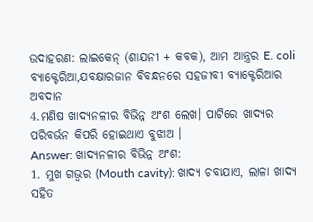ଉଦାହରଣ: ଲାଇକେନ୍ (ଶାଯନୀ + କବକ), ଆମ ଆନ୍ତ୍ରର E. coli ବ୍ୟାକ୍ଟେରିଆ,ଯବକ୍ଷାରଜାନ ବିବନ୍ଧନରେ ସହଜୀବୀ ବ୍ୟାକ୍ଟେରିଆର ଅବଦାନ
4.ମଣିଷ ଖାଦ୍ୟନଳୀର ବିଭିନ୍ନ ଅଂଶ ଲେଖ। ପାଟିରେ ଖାଦ୍ୟର ପରିବର୍ଭନ କିପରି ହୋଇଥାଏ ବୁଝାଅ ।
Answer: ଖାଦ୍ୟନଳୀର ବିଭିନ୍ନ ଅଂଶ:
1. ମୁଖ ଗଭ୍ୱର (Mouth cavity): ଖାଦ୍ୟ ଚବାଯାଏ, ଲାଳା ଖାଦ୍ୟ ସହିତ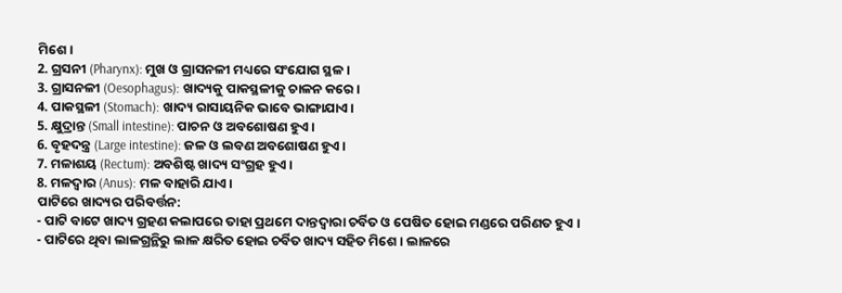ମିଶେ।
2. ଗ୍ରସନୀ (Pharynx): ମୁଖ ଓ ଗ୍ରାସନଳୀ ମଧ୍ୟରେ ସଂଯୋଗ ସ୍ଥଳ।
3. ଗ୍ରାସନଳୀ (Oesophagus): ଖାଦ୍ୟକୁ ପାକସ୍ଥଳୀକୁ ଚାଳନ କରେ।
4. ପାକସ୍ଥଳୀ (Stomach): ଖାଦ୍ୟ ରାସାୟନିକ ଭାବେ ଭାଙ୍ଗାଯାଏ।
5. କ୍ଷୁଦ୍ରାନ୍ତ (Small intestine): ପାଚନ ଓ ଅବଶୋଷଣ ହୁଏ।
6. ବୃହଦନ୍ତ୍ର (Large intestine): ଜଳ ଓ ଲବଣ ଅବଶୋଷଣ ହୁଏ।
7. ମଳାଶୟ (Rectum): ଅବଶିଷ୍ଟ ଖାଦ୍ୟ ସଂଗ୍ରହ ହୁଏ।
8. ମଳଦ୍ୱାର (Anus): ମଳ ବାହାରି ଯାଏ।
ପାଟିରେ ଖାଦ୍ୟର ପରିବର୍ତ୍ତନ:
- ପାଟି ବାଟେ ଖାଦ୍ୟ ଗ୍ରହଣ କଲାପରେ ତାହା ପ୍ରଥମେ ଦାନ୍ତଦ୍ୱାରା ଚର୍ବିତ ଓ ପେଷିତ ହୋଇ ମଣ୍ଡରେ ପରିଣତ ହୁଏ ।
- ପାଟିରେ ଥିବା ଲାଳଗ୍ରନ୍ଥିରୁ ଲାଳ କ୍ଷରିତ ହୋଇ ଚର୍ବିତ ଖାଦ୍ୟ ସହିତ ମିଶେ । ଲାଳରେ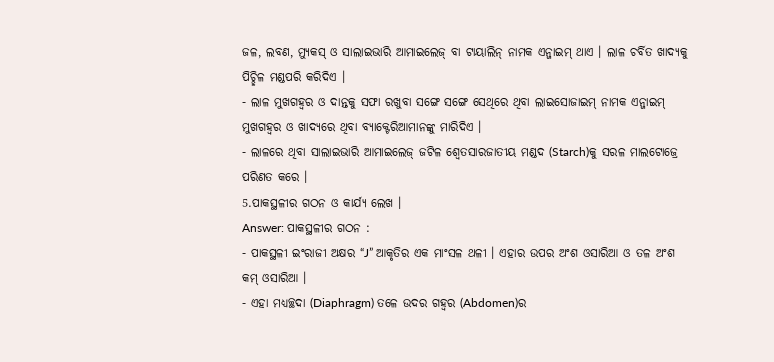ଜଳ, ଲବଣ, ମ୍ୟୁକସ୍ ଓ ସାଲାଇଭାରି ଆମାଇଲେଜ୍ ବା ଟାୟାଲିନ୍ ନାମକ ଏନ୍ଜାଇମ୍ ଥାଏ । ଲାଳ ଚର୍ବିତ ଖାଦ୍ୟକୁ ପିଚ୍ଛିଳ ମଣ୍ଡପରି କରିଦିଏ ।
- ଲାଳ ମୁଖଗହ୍ଵର ଓ ଦାନ୍ତକୁ ସଫା ରଖୁବା ସଙ୍ଗେ ସଙ୍ଗେ ସେଥିରେ ଥିବା ଲାଇସୋଜାଇମ୍ ନାମକ ଏନ୍ଜାଇମ୍ ମୁଖଗହ୍ଵର ଓ ଖାଦ୍ୟରେ ଥିବା ବ୍ୟାକ୍ଟେରିଆମାନଙ୍କୁ ମାରିଦିଏ ।
- ଲାଳରେ ଥିବା ସାଲାଇଭାରି ଆମାଇଲେଜ୍ ଜଟିଳ ଶ୍ଵେତସାରଜାତୀୟ ମଣ୍ଡଦ (Starch)କୁ ସରଳ ମାଲଟୋଜ୍ରେ ପରିଣତ କରେ ।
5.ପାକସ୍ଥଳୀର ଗଠନ ଓ କାର୍ଯ୍ୟ ଲେଖ ।
Answer: ପାକସ୍ଥଳୀର ଗଠନ :
- ପାକସ୍ଥଳୀ ଇଂରାଜୀ ଅକ୍ଷର “J” ଆକୃତିର ଏକ ମାଂସଳ ଥଳୀ । ଏହାର ଉପର ଅଂଶ ଓସାରିଆ ଓ ତଳ ଅଂଶ କମ୍ ଓସାରିଆ ।
- ଏହା ମଧ୍ୟଚ୍ଛଦା (Diaphragm) ତଳେ ଉଦର ଗହ୍ଵର (Abdomen)ର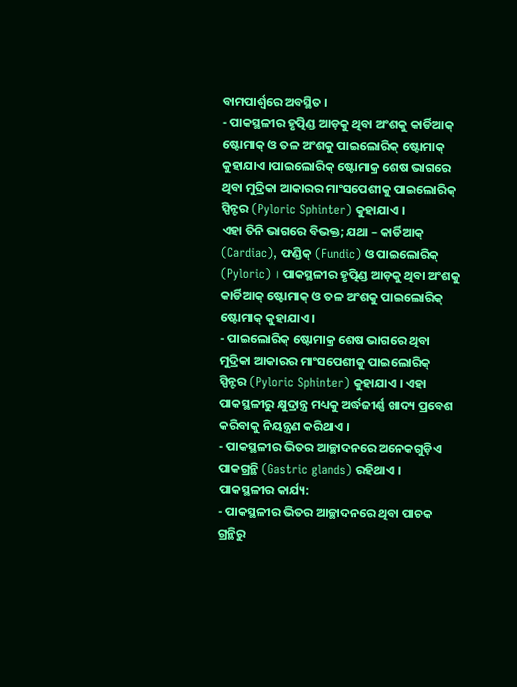ବାମପାର୍ଶ୍ଵରେ ଅବସ୍ଥିତ ।
- ପାକସ୍ଥଳୀର ହୃତ୍ପିଣ୍ଡ ଆଡ଼କୁ ଥିବା ଅଂଶକୁ କାର୍ଡିଆକ୍ ଷ୍ଟୋମାକ୍ ଓ ତଳ ଅଂଶକୁ ପାଇଲୋରିକ୍ ଷ୍ଟୋମାକ୍ କୁହାଯାଏ ।ପାଇଲୋରିକ୍ ଷ୍ଟୋମାକ୍ର ଶେଷ ଭାଗରେ ଥିବା ମୁଦ୍ରିକା ଆକାରର ମାଂସପେଶୀକୁ ପାଇଲୋରିକ୍ ସ୍ପିନ୍ଟର (Pyloric Sphinter) କୁହାଯାଏ ।
ଏହା ତିନି ଭାଗରେ ବିଭକ୍ତ; ଯଥା – କାର୍ଡିଆକ୍ (Cardiac), ଫଣ୍ଡିକ୍ (Fundic) ଓ ପାଇଲୋରିକ୍ (Pyloric) । ପାକସ୍ଥଳୀର ହୃତ୍ପିଣ୍ଡ ଆଡ଼କୁ ଥିବା ଅଂଶକୁ କାର୍ଡିଆକ୍ ଷ୍ଟୋମାକ୍ ଓ ତଳ ଅଂଶକୁ ପାଇଲୋରିକ୍ ଷ୍ଟୋମାକ୍ କୁହାଯାଏ ।
- ପାଇଲୋରିକ୍ ଷ୍ଟୋମାକ୍ର ଶେଷ ଭାଗରେ ଥିବା ମୁଦ୍ରିକା ଆକାରର ମାଂସପେଶୀକୁ ପାଇଲୋରିକ୍ ସ୍ପିନ୍ଟର (Pyloric Sphinter) କୁହାଯାଏ । ଏହା ପାକସ୍ଥଳୀରୁ କ୍ଷୁଦ୍ରାନ୍ତ୍ର ମଧ୍ୟକୁ ଅର୍ଦ୍ଧଜୀର୍ଣ୍ଣ ଖାଦ୍ୟ ପ୍ରବେଶ କରିବାକୁ ନିୟନ୍ତ୍ରଣ କରିଥାଏ ।
- ପାକସ୍ଥଳୀର ଭିତର ଆଚ୍ଛାଦନରେ ଅନେକଗୁଡ଼ିଏ ପାକଗ୍ରନ୍ଥି (Gastric glands) ରହିଥାଏ ।
ପାକସ୍ଥଳୀର କାର୍ଯ୍ୟ:
- ପାକସ୍ଥଳୀର ଭିତର ଆଚ୍ଛାଦନରେ ଥିବା ପାଚକ ଗ୍ରନ୍ଥିରୁ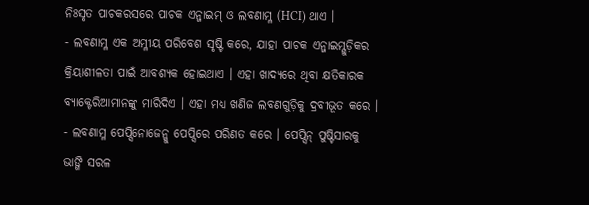ନିଃସୃତ ପାଚକରସରେ ପାଚକ ଏନ୍ଜାଇମ୍ ଓ ଲବଣାମ୍ଳ (HCI) ଥାଏ ।
- ଲବଣାମ୍ଳ ଏକ ଅମ୍ଳୀୟ ପରିବେଶ ସୃଷ୍ଟି କରେ, ଯାହା ପାଚକ ଏନ୍ଜାଇମ୍ଗୁଡ଼ିକର କ୍ରିୟାଶୀଳତା ପାଇଁ ଆବଶ୍ୟକ ହୋଇଥାଏ । ଏହା ଖାଦ୍ୟରେ ଥିବା କ୍ଷତିକାରକ ବ୍ୟାକ୍ଟେରିଆମାନଙ୍କୁ ମାରିଦିଏ । ଏହା ମଧ୍ୟ ଖଣିଜ ଲବଣଗୁଡ଼ିକୁ ଦ୍ରବୀଭୂତ କରେ ।
- ଲବଣାମ୍ଳ ପେପ୍ସିନୋଜେନ୍କୁ ପେପ୍ସିରେ ପରିଣତ କରେ । ପେପ୍ସିନ୍ ପୁଷ୍ଟିସାରକୁ ଭାଙ୍ଗି ସରଳ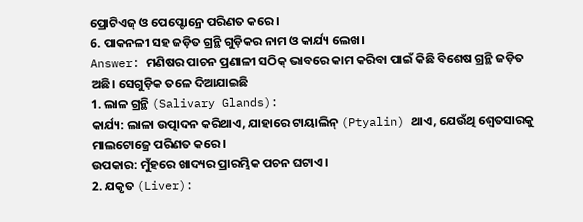ପ୍ରୋଟିଏଜ୍ ଓ ପେପ୍ଟୋନ୍ରେ ପରିଣତ କରେ ।
6. ପାକନଳୀ ସହ ଜଡ଼ିତ ଗ୍ରନ୍ଥି ଗୁଡ଼ିକର ନାମ ଓ କାର୍ଯ୍ୟ ଲେଖ।
Answer: ମଣିଷର ପାଚନ ପ୍ରଣାଳୀ ସଠିକ୍ ଭାବରେ କାମ କରିବା ପାଇଁ କିଛି ବିଶେଷ ଗ୍ରନ୍ଥି ଜଡ଼ିତ ଅଛି। ସେଗୁଡ଼ିକ ତଳେ ଦିଆଯାଇଛି
1. ଲାଳ ଗ୍ରନ୍ଥି (Salivary Glands):
କାର୍ଯ୍ୟ: ଲାଳା ଉତ୍ପାଦନ କରିଥାଏ, ଯାହାରେ ଟାୟାଲିନ୍ (Ptyalin) ଥାଏ, ଯେଉଁଥି ଶ୍ଵେତସାରକୁ ମାଲଟୋଜ୍ରେ ପରିଣତ କରେ।
ଉପକାର: ମୁଁହରେ ଖାଦ୍ୟର ପ୍ରାରମ୍ଭିକ ପଚନ ଘଟାଏ।
2. ଯକୃତ (Liver):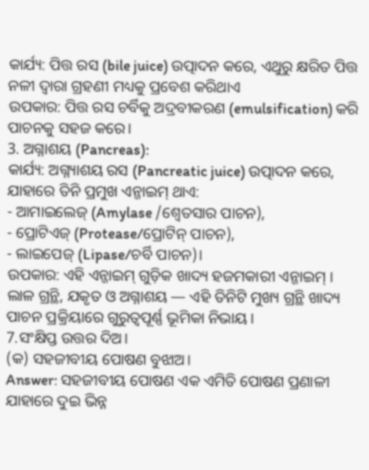କାର୍ଯ୍ୟ: ପିତ୍ତ ରସ (bile juice) ଉତ୍ପାଦନ କରେ, ଏଥୁରୁ କ୍ଷରିତ ପିତ୍ତ ନଳୀ ଦ୍ଵାରା ଗ୍ରହଣୀ ମଧ୍ୟକୁ ପ୍ରବେଶ କରିଥାଏ
ଉପକାର: ପିତ୍ତ ରସ ଚର୍ବିକୁ ଅଦ୍ରବୀକରଣ (emulsification) କରି ପାଚନକୁ ସହଜ କରେ।
3. ଅଗ୍ନାଶୟ (Pancreas):
କାର୍ଯ୍ୟ: ଅଗ୍ନ୍ୟାଶୟ ରସ (Pancreatic juice) ଉତ୍ପାଦନ କରେ, ଯାହାରେ ତିନି ପ୍ରମୁଖ ଏନ୍ଜାଇମ୍ ଥାଏ:
- ଆମାଇଲେଜ୍ (Amylase /ଶ୍ଵେତସାର ପାଚନ),
- ପ୍ରୋଟିଏଜ୍ (Protease/ପ୍ରୋଟିନ୍ ପାଚନ),
- ଲାଇପେଜ୍ (Lipase/ଚର୍ବି ପାଚନ)।
ଉପକାର: ଏହି ଏନ୍ଜାଇମ୍ ଗୁଡ଼ିକ ଖାଦ୍ୟ ହଜମକାରୀ ଏନ୍ଜାଇମ୍ ।
ଲାଳ ଗ୍ରନ୍ଥି, ଯକୃତ ଓ ଅଗ୍ନାଶୟ — ଏହି ତିନିଟି ମୁଖ୍ୟ ଗ୍ରନ୍ଥି ଖାଦ୍ୟ ପାଚନ ପ୍ରକ୍ରିୟାରେ ଗୁରୁତ୍ୱପୂର୍ଣ୍ଣ ଭୂମିକା ନିଭାୟ।
7.ସଂକ୍ଷିପ୍ତ ଉତ୍ତର ଦିଅ।
(କ) ସହଜୀବୀୟ ପୋଷଣ ବୁଝାଅ।
Answer: ସହଜୀବୀୟ ପୋଷଣ ଏକ ଏମିତି ପୋଷଣ ପ୍ରଣାଳୀ ଯାହାରେ ଦୁଇ ଭିନ୍ନ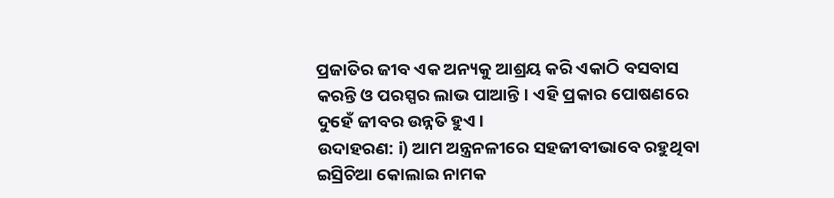ପ୍ରଜାତିର ଜୀବ ଏକ ଅନ୍ୟକୁ ଆଶ୍ରୟ କରି ଏକାଠି ବସବାସ କରନ୍ତି ଓ ପରସ୍ପର ଲାଭ ପାଆନ୍ତି। ଏହି ପ୍ରକାର ପୋଷଣରେ ଦୁହେଁ ଜୀବର ଉନ୍ନତି ହୁଏ।
ଉଦାହରଣ: i) ଆମ ଅନ୍ତ୍ରନଳୀରେ ସହଜୀବୀଭାବେ ରହୁଥିବା ଇସ୍ରିଚିଆ କୋଲାଇ ନାମକ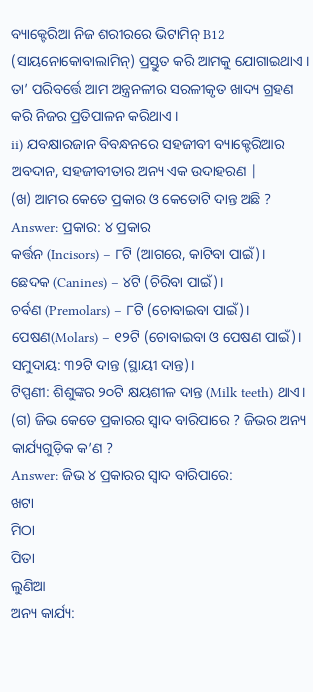ବ୍ୟାକ୍ଟେରିଆ ନିଜ ଶରୀରରେ ଭିଟାମିନ୍ B12 (ସାୟନୋକୋବାଲାମିନ୍) ପ୍ରସ୍ତୁତ କରି ଆମକୁ ଯୋଗାଇଥାଏ । ତା’ ପରିବର୍ତ୍ତେ ଆମ ଅନ୍ତ୍ରନଳୀର ସରଳୀକୃତ ଖାଦ୍ୟ ଗ୍ରହଣ କରି ନିଜର ପ୍ରତିପାଳନ କରିଥାଏ ।
ii) ଯବକ୍ଷାରଜାନ ବିବନ୍ଧନରେ ସହଜୀବୀ ବ୍ୟାକ୍ଟେରିଆର ଅବଦାନ, ସହଜୀବୀତାର ଅନ୍ୟ ଏକ ଉଦାହରଣ |
(ଖ) ଆମର କେତେ ପ୍ରକାର ଓ କେତୋଟି ଦାନ୍ତ ଅଛି ?
Answer: ପ୍ରକାର: ୪ ପ୍ରକାର
କର୍ତ୍ତନ (Incisors) – ୮ଟି (ଆଗରେ, କାଟିବା ପାଇଁ)।
ଛେଦକ (Canines) – ୪ଟି (ଚିରିବା ପାଇଁ)।
ଚର୍ବଣ (Premolars) – ୮ଟି (ଚୋବାଇବା ପାଇଁ)।
ପେଷଣ(Molars) – ୧୨ଟି (ଚୋବାଇବା ଓ ପେଷଣ ପାଇଁ)।
ସମୁଦାୟ: ୩୨ଟି ଦାନ୍ତ (ସ୍ଥାୟୀ ଦାନ୍ତ)।
ଟିପ୍ପଣୀ: ଶିଶୁଙ୍କର ୨୦ଟି କ୍ଷୟଶୀଳ ଦାନ୍ତ (Milk teeth) ଥାଏ।
(ଗ) ଜିଭ କେତେ ପ୍ରକାରର ସ୍ଵାଦ ବାରିପାରେ ? ଜିଭର ଅନ୍ୟ କାର୍ଯ୍ୟଗୁଡ଼ିକ କ’ଣ ?
Answer: ଜିଭ ୪ ପ୍ରକାରର ସ୍ଵାଦ ବାରିପାରେ:
ଖଟା
ମିଠା
ପିତା
ଲୁଣିଆ
ଅନ୍ୟ କାର୍ଯ୍ୟ: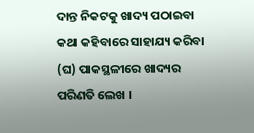ଦାନ୍ତ ନିକଟକୁ ଖାଦ୍ୟ ପଠାଇବା
କଥା କହିବାରେ ସାହାଯ୍ୟ କରିବା
(ଘ) ପାକସ୍ଥଳୀରେ ଖାଦ୍ୟର ପରିଣତି ଲେଖ ।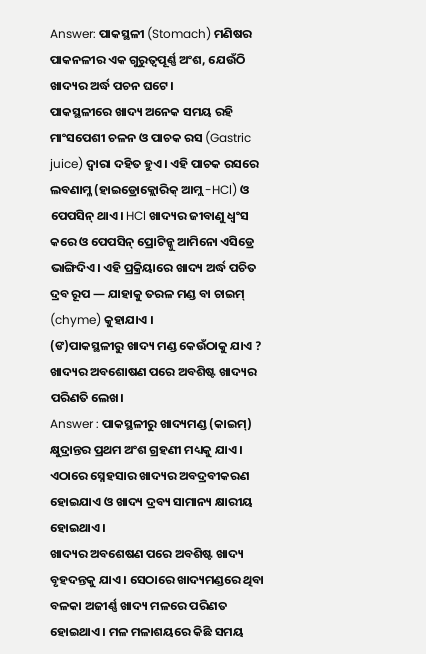Answer: ପାକସ୍ଥଳୀ (Stomach) ମଣିଷର ପାକନଳୀର ଏକ ଗୁରୁତ୍ୱପୂର୍ଣ୍ଣ ଅଂଶ, ଯେଉଁଠି ଖାଦ୍ୟର ଅର୍ଦ୍ଧ ପଚନ ଘଟେ।
ପାକସ୍ଥଳୀରେ ଖାଦ୍ୟ ଅନେକ ସମୟ ରହି ମାଂସପେଶୀ ଚଳନ ଓ ପାଚକ ରସ (Gastric juice) ଦ୍ୱାରା ଦହିତ ହୁଏ। ଏହି ପାଚକ ରସରେ ଲବଣାମ୍ଳ (ହାଇଡ୍ରୋକ୍ଲୋରିକ୍ ଆମ୍ଲ -HCl) ଓ ପେପସିନ୍ ଥାଏ। HCl ଖାଦ୍ୟର ଜୀବାଣୁ ଧ୍ୱଂସ କରେ ଓ ପେପସିନ୍ ପ୍ରୋଟିନ୍କୁ ଆମିନୋ ଏସିଡ୍ରେ ଭାଙ୍ଗିଦିଏ। ଏହି ପ୍ରକ୍ରିୟାରେ ଖାଦ୍ୟ ଅର୍ଦ୍ଧ ପଚିତ ଦ୍ରବ ରୂପ — ଯାହାକୁ ତରଳ ମଣ୍ଡ ବା ଚାଇମ୍ (chyme) କୁହାଯାଏ ।
(ଙ)ପାକସ୍ଥଳୀରୁ ଖାଦ୍ୟ ମଣ୍ଡ କେଉଁଠାକୁ ଯାଏ ? ଖାଦ୍ୟର ଅବଶୋଷଣ ପରେ ଅବଶିଷ୍ଟ ଖାଦ୍ୟର ପରିଣତି ଲେଖ।
Answer : ପାକସ୍ଥଳୀରୁ ଖାଦ୍ୟମଣ୍ଡ (କାଇମ୍) କ୍ଷୁଦ୍ରାନ୍ତର ପ୍ରଥମ ଅଂଶ ଗ୍ରହଣୀ ମଧ୍ୟକୁ ଯାଏ । ଏଠାରେ ସ୍ନେହସାର ଖାଦ୍ୟର ଅବଦ୍ରବୀକରଣ ହୋଇଯାଏ ଓ ଖାଦ୍ୟ ଦ୍ରବ୍ୟ ସାମାନ୍ୟ କ୍ଷାରୀୟ ହୋଇଥାଏ ।
ଖାଦ୍ୟର ଅବଶେଷଣ ପରେ ଅବଶିଷ୍ଟ ଖାଦ୍ୟ ବୃହଦନ୍ତକୁ ଯାଏ । ସେଠାରେ ଖାଦ୍ୟମଣ୍ଡରେ ଥିବା ବଳକା ଅଜୀର୍ଣ୍ଣ ଖାଦ୍ୟ ମଳରେ ପରିଣତ ହୋଇଥାଏ । ମଳ ମଳାଶୟରେ କିଛି ସମୟ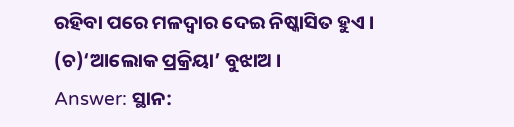ରହିବା ପରେ ମଳଦ୍ଵାର ଦେଇ ନିଷ୍କାସିତ ହୁଏ ।
(ଚ)‘ଆଲୋକ ପ୍ରକ୍ରିୟା’ ବୁଝାଅ ।
Answer: ସ୍ଥାନ: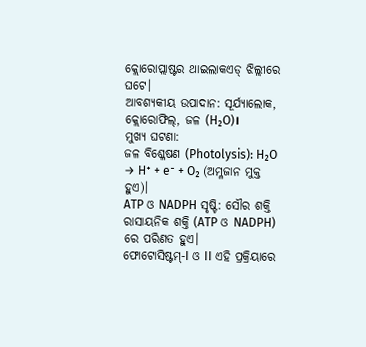କ୍ଲୋରୋପ୍ଲାଷ୍ଟର ଥାଇଲାକଏଡ୍ ଝିଲ୍ଲୀରେ ଘଟେ।
ଆବଶ୍ୟକୀୟ ଉପାଦାନ: ସୂର୍ଯ୍ୟାଲୋକ, କ୍ଲୋରୋଫିଲ୍, ଜଳ (H₂O)।
ମୁଖ୍ୟ ଘଟଣା:
ଜଳ ବିଶ୍ଳେଷଣ (Photolysis): H₂O → H⁺ + e⁻ + O₂ (ଅମ୍ଳଜାନ ମୁକ୍ତ ହୁଏ)।
ATP ଓ NADPH ସୃଷ୍ଟି: ସୌର ଶକ୍ତି ରାସାୟନିକ ଶକ୍ତି (ATP ଓ NADPH) ରେ ପରିଣତ ହୁଏ।
ଫୋଟୋସିଷ୍ଟମ୍-I ଓ II ଏହି ପ୍ରକ୍ରିୟାରେ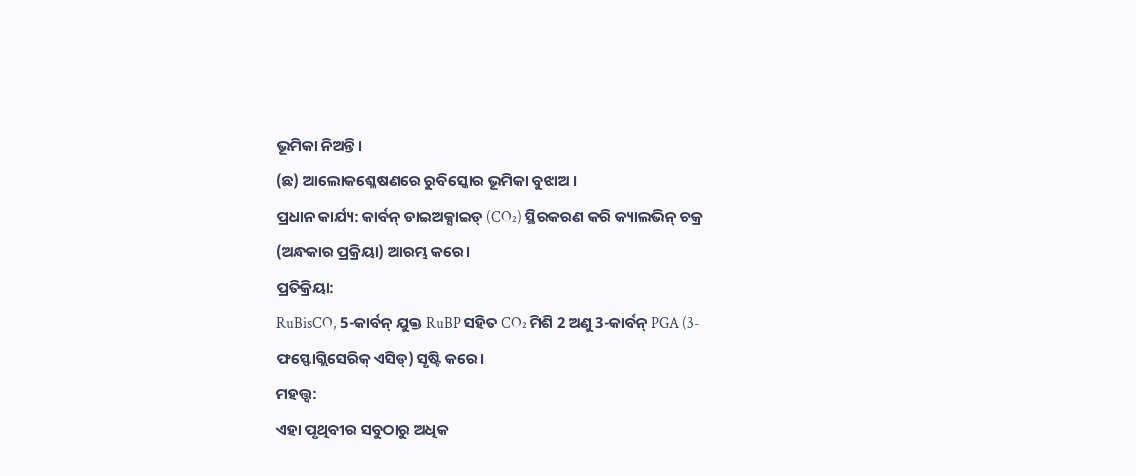ଭୂମିକା ନିଅନ୍ତି।
(ଛ) ଆଲୋକଶ୍ଳେଷଣରେ ରୁବିସ୍କୋର ଭୂମିକା ବୁଝାଅ ।
ପ୍ରଧାନ କାର୍ଯ୍ୟ: କାର୍ବନ୍ ଡାଇଅକ୍ସାଇଡ୍ (CO₂) ସ୍ଥିରକରଣ କରି କ୍ୟାଲଭିନ୍ ଚକ୍ର (ଅନ୍ଧକାର ପ୍ରକ୍ରିୟା) ଆରମ୍ଭ କରେ।
ପ୍ରତିକ୍ରିୟା:
RuBisCO, 5-କାର୍ବନ୍ ଯୁକ୍ତ RuBP ସହିତ CO₂ ମିଶି 2 ଅଣୁ 3-କାର୍ବନ୍ PGA (3-ଫସ୍ଫୋଗ୍ଲିସେରିକ୍ ଏସିଡ୍) ସୃଷ୍ଟି କରେ।
ମହତ୍ତ୍ୱ:
ଏହା ପୃଥିବୀର ସବୁଠାରୁ ଅଧିକ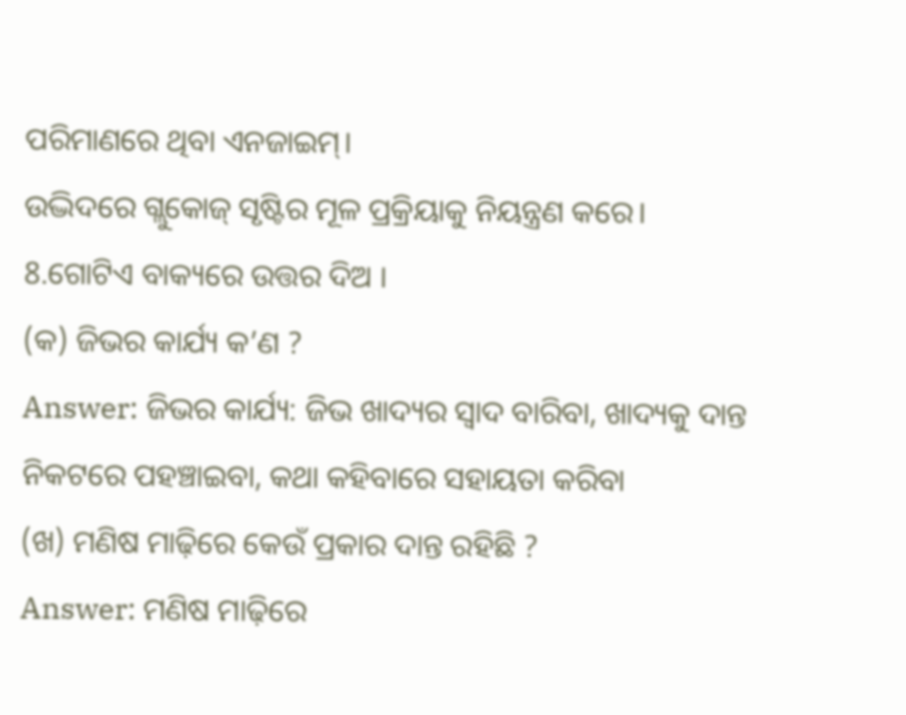ପରିମାଣରେ ଥିବା ଏନଜାଇମ୍।
ଉଦ୍ଭିଦରେ ଗ୍ଲୁକୋଜ୍ ସୃଷ୍ଟିର ମୂଳ ପ୍ରକ୍ରିୟାକୁ ନିୟନ୍ତ୍ରଣ କରେ।
8.ଗୋଟିଏ ବାକ୍ୟରେ ଉତ୍ତର ଦିଅ ।
(କ) ଜିଭର କାର୍ଯ୍ୟ କ’ଣ ?
Answer: ଜିଭର କାର୍ଯ୍ୟ: ଜିଭ ଖାଦ୍ୟର ସ୍ଵାଦ ବାରିବା, ଖାଦ୍ୟକୁ ଦାନ୍ତ ନିକଟରେ ପହଞ୍ଚାଇବା, କଥା କହିବାରେ ସହାୟତା କରିବା
(ଖ) ମଣିଷ ମାଢ଼ିରେ କେଉଁ ପ୍ରକାର ଦାନ୍ତ ରହିଛି ?
Answer: ମଣିଷ ମାଢ଼ିରେ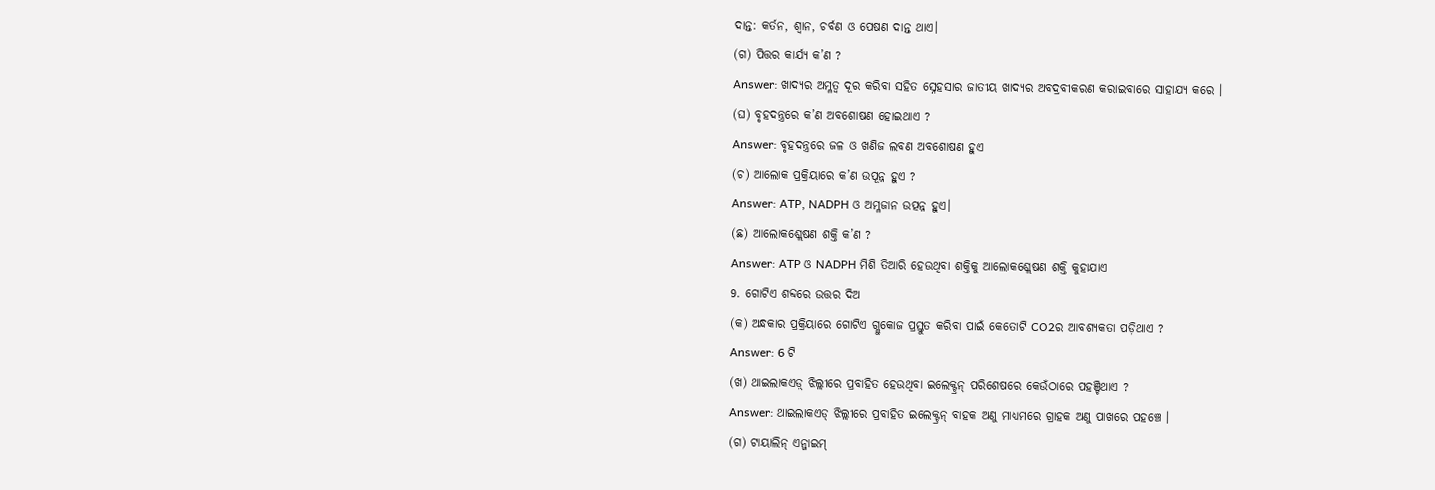ଦାନ୍ତ: କର୍ତନ, ଶ୍ୱାନ, ଚର୍ବଣ ଓ ପେଷଣ ଦାନ୍ତ ଥାଏ।
(ଗ) ପିତ୍ତର କାର୍ଯ୍ୟ କ’ଣ ?
Answer: ଖାଦ୍ୟର ଅମ୍ଳତ୍ୱ ଦୂର କରିବା ସହିତ ସ୍ନେହସାର ଜାତୀୟ ଖାଦ୍ୟର ଅବଦ୍ରବୀକରଣ କରାଇବାରେ ସାହାଯ୍ୟ କରେ ।
(ଘ) ବୃହଦନ୍ତ୍ରରେ କ’ଣ ଅବଶୋଷଣ ହୋଇଥାଏ ?
Answer: ବୃହଦନ୍ତ୍ରରେ ଜଳ ଓ ଖଣିଜ ଲବଣ ଅବଶୋଷଣ ହୁଏ
(ଚ) ଆଲୋକ ପ୍ରକ୍ରିୟାରେ କ’ଣ ଉପୂନ୍ନ ହୁଏ ?
Answer: ATP, NADPH ଓ ଅମ୍ଳଜାନ ଉତ୍ପନ୍ନ ହୁଏ।
(ଛ) ଆଲୋକଶ୍ଲେଷଣ ଶକ୍ତି କ’ଣ ?
Answer: ATP ଓ NADPH ମିଶି ତିଆରି ହେଉଥିବା ଶକ୍ତିକୁ ଆଲୋକଶ୍ଲେଷଣ ଶକ୍ତି କୁହାଯାଏ
9. ଗୋଟିଏ ଶବ୍ଦରେ ଉତ୍ତର ଦିଅ
(କ) ଅନ୍ଧକାର ପ୍ରକ୍ରିୟାରେ ଗୋଟିଏ ଗ୍ଲୁକୋଜ ପ୍ରସ୍ତୁତ କରିବା ପାଇଁ କେତୋଟି CO2ର ଆବଶ୍ୟକତା ପଡ଼ିଥାଏ ?
Answer: 6 ଟି
(ଖ) ଥାଇଲାକଏଡ଼୍ ଝିଲ୍ଲୀରେ ପ୍ରବାହିତ ହେଉଥିବା ଇଲେକ୍ଟ୍ରନ୍ ପରିଶେଷରେ କେଉଁଠାରେ ପହଞ୍ଚିଥାଏ ?
Answer: ଥାଇଲାକଏଡ୍ ଝିଲ୍ଲୀରେ ପ୍ରବାହିତ ଇଲେକ୍ଟ୍ରନ୍ ବାହକ ଅଣୁ ମାଧ୍ୟମରେ ଗ୍ରାହକ ଅଣୁ ପାଖରେ ପହଞ୍ଚେ ।
(ଗ) ଟାୟାଲିନ୍ ଏନ୍ଜାଇମ୍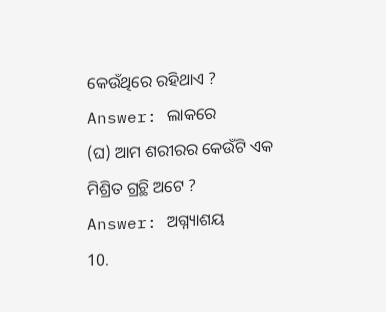କେଉଁଥିରେ ରହିଥାଏ ?
Answer: ଲାକରେ
(ଘ) ଆମ ଶରୀରର କେଉଁଟି ଏକ ମିଶ୍ରିତ ଗ୍ରଚ୍ଥି ଅଟେ ?
Answer: ଅଗ୍ନ୍ୟାଶୟ
10.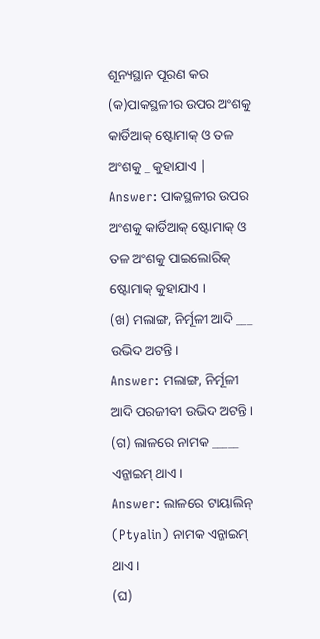ଶୂନ୍ୟସ୍ଥାନ ପୂରଣ କର
(କ)ପାକସ୍ଥଳୀର ଉପର ଅଂଶକୁ କାର୍ଡିଆକ୍ ଷ୍ଟୋମାକ୍ ଓ ତଳ ଅଂଶକୁ _ କୁହାଯାଏ |
Answer: ପାକସ୍ଥଳୀର ଉପର ଅଂଶକୁ କାର୍ଡିଆକ୍ ଷ୍ଟୋମାକ୍ ଓ ତଳ ଅଂଶକୁ ପାଇଲୋରିକ୍ ଷ୍ଟୋମାକ୍ କୁହାଯାଏ ।
(ଖ) ମଲାଙ୍ଗ, ନିର୍ମୂଳୀ ଆଦି ___ ଉଭିଦ ଅଟନ୍ତି।
Answer: ମଲାଙ୍ଗ, ନିର୍ମୂଳୀ ଆଦି ପରଜୀବୀ ଉଭିଦ ଅଟନ୍ତି ।
(ଗ) ଲାଳରେ ନାମକ _____ ଏନ୍ଜାଇମ୍ ଥାଏ।
Answer: ଲାଳରେ ଟାୟାଲିନ୍ (Ptyalin) ନାମକ ଏନ୍ଜାଇମ୍ ଥାଏ ।
(ଘ)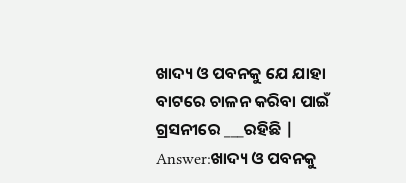ଖାଦ୍ୟ ଓ ପବନକୁ ଯେ ଯାହା ବାଟରେ ଚାଳନ କରିବା ପାଇଁ ଗ୍ରସନୀରେ ___ରହିଛି |
Answer:ଖାଦ୍ୟ ଓ ପବନକୁ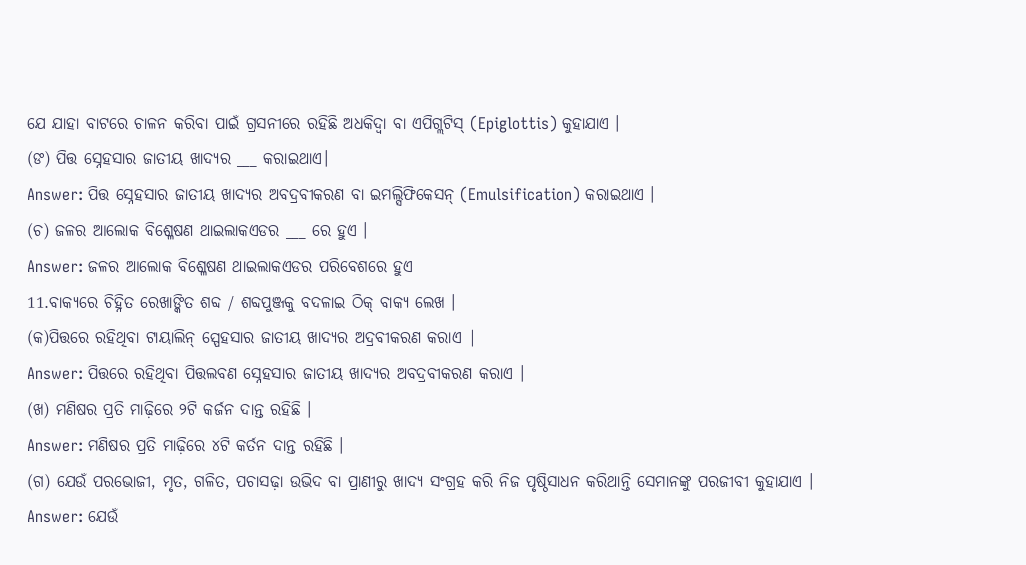ଯେ ଯାହା ବାଟରେ ଚାଳନ କରିବା ପାଇଁ ଗ୍ରସନୀରେ ରହିଛି ଅଧକିଦ୍ବା ବା ଏପିଗ୍ଲଟିସ୍ (Epiglottis) କୁହାଯାଏ ।
(ଙ) ପିତ୍ତ ସ୍ନେହସାର ଜାତୀୟ ଖାଦ୍ୟର ___ କରାଇଥାଏ।
Answer: ପିତ୍ତ ସ୍ନେହସାର ଜାତୀୟ ଖାଦ୍ୟର ଅବଦ୍ରବୀକରଣ ବା ଇମଲ୍ସିଫିକେସନ୍ (Emulsification) କରାଇଥାଏ ।
(ଚ) ଜଳର ଆଲୋକ ବିଶ୍ଳେଷଣ ଥାଇଲାକଏଡର ___ ରେ ହୁଏ ।
Answer: ଜଳର ଆଲୋକ ବିଶ୍ଳେଷଣ ଥାଇଲାକଏଡର ପରିବେଶରେ ହୁଏ
11.ବାକ୍ୟରେ ଚିହ୍ନିତ ରେଖାଙ୍କିତ ଶବ୍ଦ / ଶବ୍ଦପୁଞ୍ଜକୁ ବଦଳାଇ ଠିକ୍ ବାକ୍ୟ ଲେଖ ।
(କ)ପିତ୍ତରେ ରହିଥିବା ଟାୟାଲିନ୍ ସ୍ପେହସାର ଜାତୀୟ ଖାଦ୍ୟର ଅଦ୍ରବୀକରଣ କରାଏ |
Answer: ପିତ୍ତରେ ରହିଥିବା ପିତ୍ତଲବଣ ସ୍ନେହସାର ଜାତୀୟ ଖାଦ୍ୟର ଅବଦ୍ରବୀକରଣ କରାଏ ।
(ଖ) ମଣିଷର ପ୍ରତି ମାଢ଼ିରେ ୨ଟି କର୍ଜନ ଦାନ୍ତ ରହିଛି ।
Answer: ମଣିଷର ପ୍ରତି ମାଢ଼ିରେ ୪ଟି କର୍ତନ ଦାନ୍ତ ରହିଛି ।
(ଗ) ଯେଉଁ ପରଭୋଜୀ, ମୃତ, ଗଳିତ, ପଚାସଢ଼ା ଉଭିଦ ବା ପ୍ରାଣୀରୁ ଖାଦ୍ୟ ସଂଗ୍ରହ କରି ନିଜ ପୃଷ୍ଠିସାଧନ କରିଥାନ୍ତି ସେମାନଙ୍କୁ ପରଜୀବୀ କୁହାଯାଏ ।
Answer: ଯେଉଁ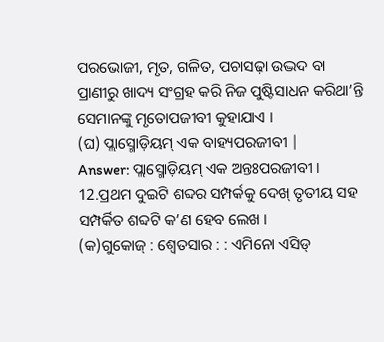ପରଭୋଜୀ, ମୃତ, ଗଳିତ, ପଚାସଢ଼ା ଉଦ୍ଭଦ ବା ପ୍ରାଣୀରୁ ଖାଦ୍ୟ ସଂଗ୍ରହ କରି ନିଜ ପୁଷ୍ଟିସାଧନ କରିଥା’ନ୍ତି ସେମାନଙ୍କୁ ମୃତୋପଜୀବୀ କୁହାଯାଏ ।
(ଘ) ପ୍ଲାସ୍ମୋଡ଼ିୟମ୍ ଏକ ବାହ୍ୟପରଜୀବୀ |
Answer: ପ୍ଲାସ୍ମୋଡ଼ିୟମ୍ ଏକ ଅନ୍ତଃପରଜୀବୀ ।
12.ପ୍ରଥମ ଦୁଇଟି ଶବ୍ଦର ସମ୍ପର୍କକୁ ଦେଖ୍ ତୃତୀୟ ସହ ସମ୍ପର୍କିତ ଶବ୍ଦଟି କ’ଣ ହେବ ଲେଖ ।
(କ)ଗୁକୋଜ୍ : ଶ୍ଵେତସାର : : ଏମିନୋ ଏସିଡ୍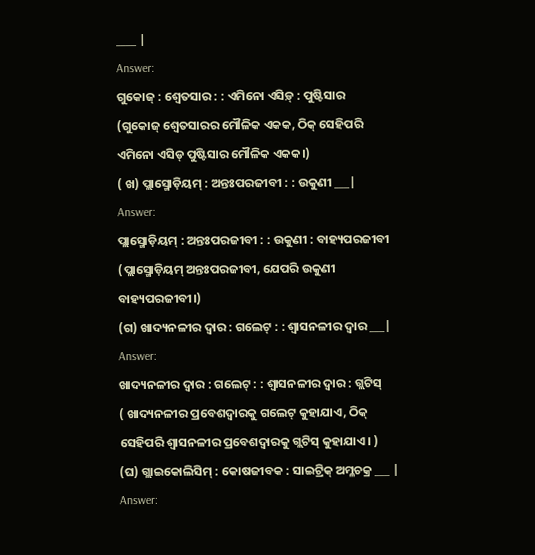____ |
Answer:
ଗୁକୋଜ୍ : ଶ୍ଵେତସାର : : ଏମିନୋ ଏସିଡ଼୍ : ପୁଷ୍ଟିସାର
(ଗୁକୋଜ୍ ଶ୍ଵେତସାରର ମୌଳିକ ଏକକ, ଠିକ୍ ସେହିପରି ଏମିନୋ ଏସିଡ୍ ପୁଷ୍ଟିସାର ମୌଳିକ ଏକକ।)
( ଖ) ପ୍ଲାସ୍ମୋଡ଼ିୟମ୍ : ଅନ୍ତଃପରଜୀବୀ : : ଉକୁଣୀ ___|
Answer:
ପ୍ଲାସ୍ମୋଡ଼ିୟମ୍ : ଅନ୍ତଃପରଜୀବୀ : : ଉକୁଣୀ : ବାହ୍ୟପରଜୀବୀ
(ପ୍ଲାସ୍ମୋଡ଼ିୟମ୍ ଅନ୍ତଃପରଜୀବୀ, ଯେପରି ଉକୁଣୀ ବାହ୍ୟପରଜୀବୀ।)
(ଗ) ଖାଦ୍ୟନଳୀର ଦ୍ଵାର : ଗଲେଟ୍ : : ଶ୍ଵାସନଳୀର ଦ୍ଵାର ___|
Answer:
ଖାଦ୍ୟନଳୀର ଦ୍ଵାର : ଗଲେଟ୍ : : ଶ୍ଵାସନଳୀର ଦ୍ଵାର : ଗ୍ଲଟିସ୍
( ଖାଦ୍ୟନଳୀର ପ୍ରବେଶଦ୍ଵାରକୁ ଗଲେଟ୍ କୁହାଯାଏ, ଠିକ୍ ସେହିପରି ଶ୍ଵାସନଳୀର ପ୍ରବେଶଦ୍ଵାରକୁ ଗ୍ଲଟିସ୍ କୁହାଯାଏ। )
(ଘ) ଗ୍ଲାଇକୋଲିସିମ୍ : କୋଷଜୀବକ : ସାଇଟ୍ରିକ୍ ଅମ୍ଳଚକ୍ର ___ |
Answer: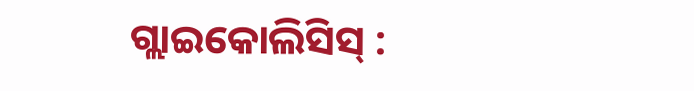ଗ୍ଲାଇକୋଲିସିସ୍ :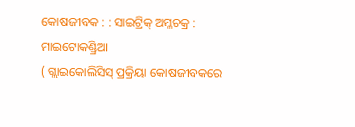କୋଷଜୀବକ : : ସାଇଟ୍ରିକ୍ ଅମ୍ଳଚକ୍ର : ମାଇଟୋକଣ୍ଡ୍ରିଆ
( ଗ୍ଲାଇକୋଲିସିସ୍ ପ୍ରକ୍ରିୟା କୋଷଜୀବକରେ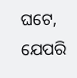ଘଟେ, ଯେପରି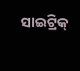ସାଇଟ୍ରିକ୍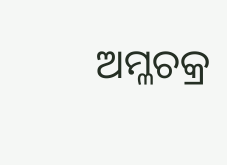ଅମ୍ଳଚକ୍ର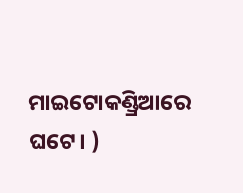ମାଇଟୋକଣ୍ଡ୍ରିଆରେ ଘଟେ। )